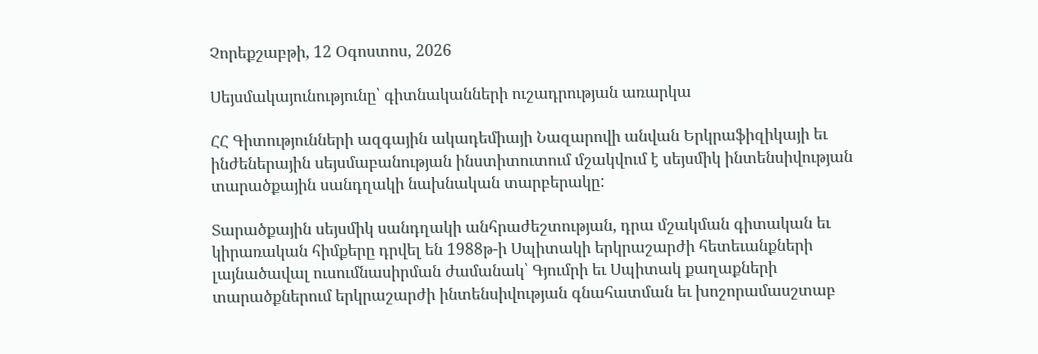Չորեքշաբթի, 12 Օգոստոս, 2026

Սեյսմակայունությունը՝ գիտնականների ուշադրության առարկա

ՀՀ Գիտությունների ազգային ակադեմիայի Նազարովի անվան Երկրաֆիզիկայի եւ ինժեներային սեյսմաբանության ինստիտուտում մշակվում է սեյսմիկ ինտենսիվության տարածքային սանդղակի նախնական տարբերակը:

Տարածքային սեյսմիկ սանդղակի անհրաժեշտության, դրա մշակման գիտական եւ կիրառական հիմքերը դրվել են 1988թ-ի Սպիտակի երկրաշարժի հետեւանքների լայնածավալ ուսումնասիրման ժամանակ՝ Գյումրի եւ Սպիտակ քաղաքների տարածքներում երկրաշարժի ինտենսիվության գնահատման եւ խոշորամասշտաբ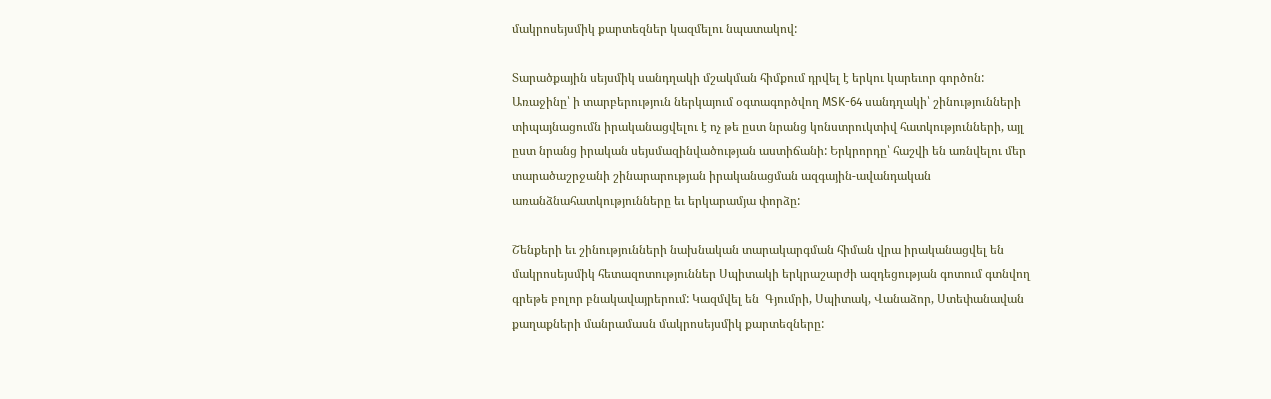մակրոսեյսմիկ քարտեզներ կազմելու նպատակով:

Տարածքային սեյսմիկ սանդղակի մշակման հիմքում դրվել է երկու կարեւոր գործոն: Առաջինը՝ ի տարբերություն ներկայում օգտագործվող MSK-64 սանդղակի՝ շինությունների տիպայնացումն իրականացվելու է ոչ թե ըստ նրանց կոնստրուկտիվ հատկությունների, այլ ըստ նրանց իրական սեյսմազինվածության աստիճանի: Երկրորդը՝ հաշվի են առնվելու մեր տարածաշրջանի շինարարության իրականացման ազգային-ավանդական առանձնահատկությունները եւ երկարամյա փորձը:

Շենքերի եւ շինությունների նախնական տարակարգման հիման վրա իրականացվել են մակրոսեյսմիկ հետազոտություններ Սպիտակի երկրաշարժի ազդեցության գոտում գտնվող գրեթե բոլոր բնակավայրերում: Կազմվել են  Գյումրի, Սպիտակ, Վանաձոր, Ստեփանավան քաղաքների մանրամասն մակրոսեյսմիկ քարտեզները: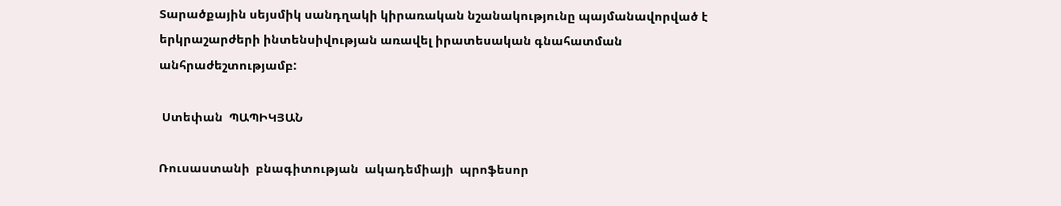Տարածքային սեյսմիկ սանդղակի կիրառական նշանակությունը պայմանավորված է երկրաշարժերի ինտենսիվության առավել իրատեսական գնահատման անհրաժեշտությամբ:

 Ստեփան  ՊԱՊԻԿՅԱՆ

Ռուսաստանի  բնագիտության  ակադեմիայի  պրոֆեսոր